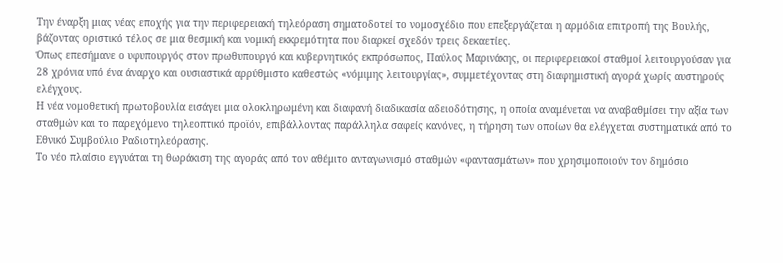Την έναρξη μιας νέας εποχής για την περιφερειακή τηλεόραση σηματοδοτεί το νομοσχέδιο που επεξεργάζεται η αρμόδια επιτροπή της Βουλής, βάζοντας οριστικό τέλος σε μια θεσμική και νομική εκκρεμότητα που διαρκεί σχεδόν τρεις δεκαετίες.
Όπως επεσήμανε ο υφυπουργός στον πρωθυπουργό και κυβερνητικός εκπρόσωπος, Παύλος Μαρινάκης, οι περιφερειακοί σταθμοί λειτουργούσαν για 28 χρόνια υπό ένα άναρχο και ουσιαστικά αρρύθμιστο καθεστώς «νόμιμης λειτουργίας», συμμετέχοντας στη διαφημιστική αγορά χωρίς αυστηρούς ελέγχους.
Η νέα νομοθετική πρωτοβουλία εισάγει μια ολοκληρωμένη και διαφανή διαδικασία αδειοδότησης, η οποία αναμένεται να αναβαθμίσει την αξία των σταθμών και το παρεχόμενο τηλεοπτικό προϊόν, επιβάλλοντας παράλληλα σαφείς κανόνες, η τήρηση των οποίων θα ελέγχεται συστηματικά από το Εθνικό Συμβούλιο Ραδιοτηλεόρασης.
Το νέο πλαίσιο εγγυάται τη θωράκιση της αγοράς από τον αθέμιτο ανταγωνισμό σταθμών «φαντασμάτων» που χρησιμοποιούν τον δημόσιο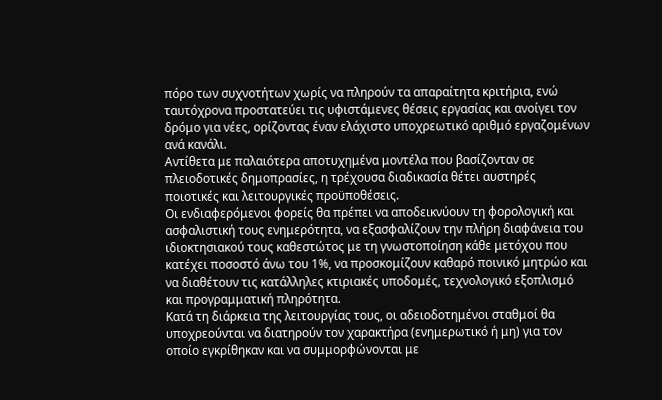πόρο των συχνοτήτων χωρίς να πληρούν τα απαραίτητα κριτήρια, ενώ ταυτόχρονα προστατεύει τις υφιστάμενες θέσεις εργασίας και ανοίγει τον δρόμο για νέες, ορίζοντας έναν ελάχιστο υποχρεωτικό αριθμό εργαζομένων ανά κανάλι.
Αντίθετα με παλαιότερα αποτυχημένα μοντέλα που βασίζονταν σε πλειοδοτικές δημοπρασίες, η τρέχουσα διαδικασία θέτει αυστηρές ποιοτικές και λειτουργικές προϋποθέσεις.
Οι ενδιαφερόμενοι φορείς θα πρέπει να αποδεικνύουν τη φορολογική και ασφαλιστική τους ενημερότητα, να εξασφαλίζουν την πλήρη διαφάνεια του ιδιοκτησιακού τους καθεστώτος με τη γνωστοποίηση κάθε μετόχου που κατέχει ποσοστό άνω του 1%, να προσκομίζουν καθαρό ποινικό μητρώο και να διαθέτουν τις κατάλληλες κτιριακές υποδομές, τεχνολογικό εξοπλισμό και προγραμματική πληρότητα.
Κατά τη διάρκεια της λειτουργίας τους, οι αδειοδοτημένοι σταθμοί θα υποχρεούνται να διατηρούν τον χαρακτήρα (ενημερωτικό ή μη) για τον οποίο εγκρίθηκαν και να συμμορφώνονται με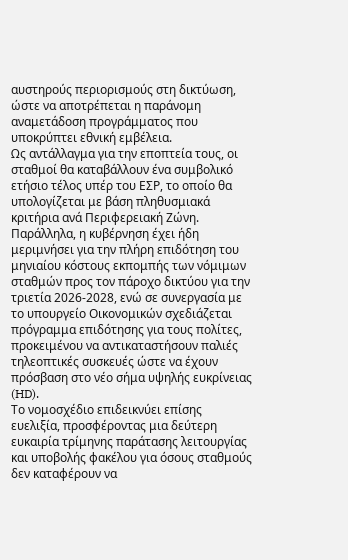αυστηρούς περιορισμούς στη δικτύωση, ώστε να αποτρέπεται η παράνομη αναμετάδοση προγράμματος που υποκρύπτει εθνική εμβέλεια.
Ως αντάλλαγμα για την εποπτεία τους, οι σταθμοί θα καταβάλλουν ένα συμβολικό ετήσιο τέλος υπέρ του ΕΣΡ, το οποίο θα υπολογίζεται με βάση πληθυσμιακά κριτήρια ανά Περιφερειακή Ζώνη. Παράλληλα, η κυβέρνηση έχει ήδη μεριμνήσει για την πλήρη επιδότηση του μηνιαίου κόστους εκπομπής των νόμιμων σταθμών προς τον πάροχο δικτύου για την τριετία 2026-2028, ενώ σε συνεργασία με το υπουργείο Οικονομικών σχεδιάζεται πρόγραμμα επιδότησης για τους πολίτες, προκειμένου να αντικαταστήσουν παλιές τηλεοπτικές συσκευές ώστε να έχουν πρόσβαση στο νέο σήμα υψηλής ευκρίνειας (HD).
Το νομοσχέδιο επιδεικνύει επίσης ευελιξία, προσφέροντας μια δεύτερη ευκαιρία τρίμηνης παράτασης λειτουργίας και υποβολής φακέλου για όσους σταθμούς δεν καταφέρουν να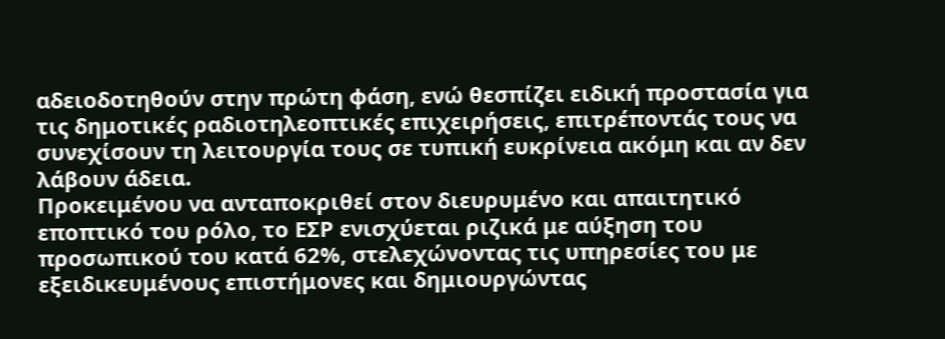αδειοδοτηθούν στην πρώτη φάση, ενώ θεσπίζει ειδική προστασία για τις δημοτικές ραδιοτηλεοπτικές επιχειρήσεις, επιτρέποντάς τους να συνεχίσουν τη λειτουργία τους σε τυπική ευκρίνεια ακόμη και αν δεν λάβουν άδεια.
Προκειμένου να ανταποκριθεί στον διευρυμένο και απαιτητικό εποπτικό του ρόλο, το ΕΣΡ ενισχύεται ριζικά με αύξηση του προσωπικού του κατά 62%, στελεχώνοντας τις υπηρεσίες του με εξειδικευμένους επιστήμονες και δημιουργώντας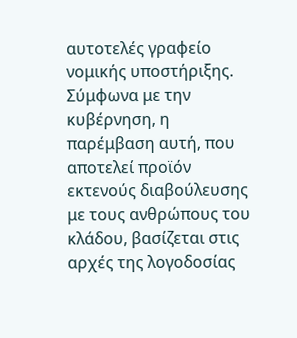αυτοτελές γραφείο νομικής υποστήριξης. Σύμφωνα με την κυβέρνηση, η παρέμβαση αυτή, που αποτελεί προϊόν εκτενούς διαβούλευσης με τους ανθρώπους του κλάδου, βασίζεται στις αρχές της λογοδοσίας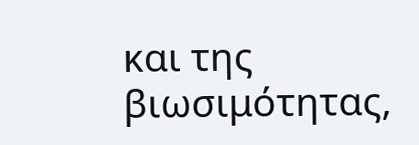και της βιωσιμότητας,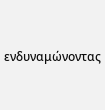ενδυναμώνοντας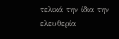τελικά την ίδια την ελευθερία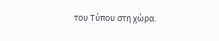του Τύπου στη χώρα.